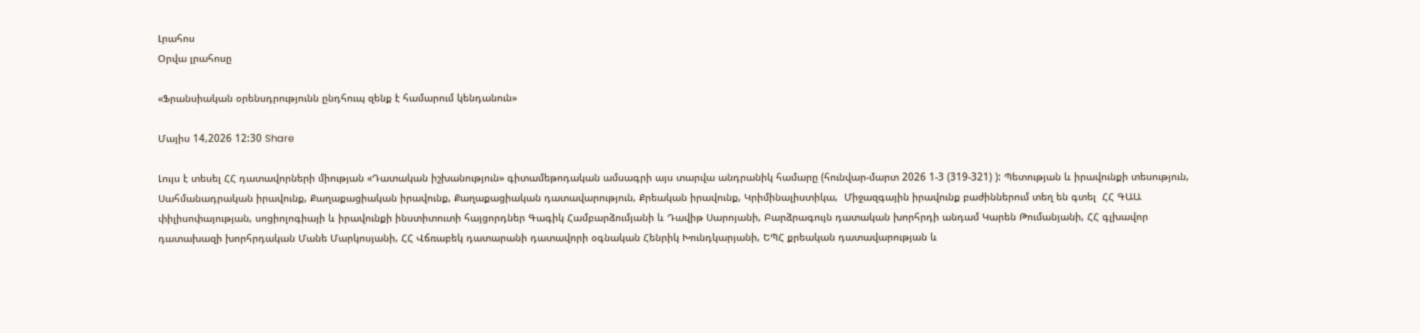Լրահոս
Օրվա լրահոսը

«Ֆրանսիական օրենսդրությունն ընդհուպ զենք է համարում կենդանուն»

Մայիս 14,2026 12:30 Share

Լույս է տեսել ՀՀ դատավորների միության «Դատական իշխանություն» գիտամեթոդական ամսագրի այս տարվա անդրանիկ համարը (հունվար-մարտ 2026 1-3 (319-321) ): Պետության և իրավունքի տեսություն, Սահմանադրական իրավունք, Քաղաքացիական իրավունք, Քաղաքացիական դատավարություն, Քրեական իրավունք, Կրիմինալիստիկա,  Միջազգային իրավունք բաժիններում տեղ են գտել  ՀՀ ԳԱԱ փիլիսոփայության, սոցիոլոգիայի և իրավունքի ինստիտուտի հայցորդներ Գագիկ Համբարձումյանի և Դավիթ Սարոյանի, Բարձրագույն դատական խորհրդի անդամ Կարեն Թումանյանի, ՀՀ գլխավոր դատախազի խորհրդական Մանե Մարկոսյանի, ՀՀ Վճռաբեկ դատարանի դատավորի օգնական Հենրիկ Խունդկարյանի, ԵՊՀ քրեական դատավարության և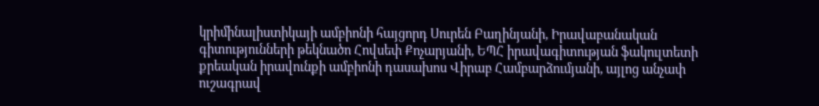կրիմինալիստիկայի ամբիոնի հայցորդ Սուրեն Բաղինյանի, Իրավաբանական գիտությունների թեկնածո Հովսեփ Քոչարյանի, ԵՊՀ իրավագիտության ֆակուլտետի քրեական իրավունքի ամբիոնի դասախոս Վիրաբ Համբարձումյանի, այլոց անչափ ուշագրավ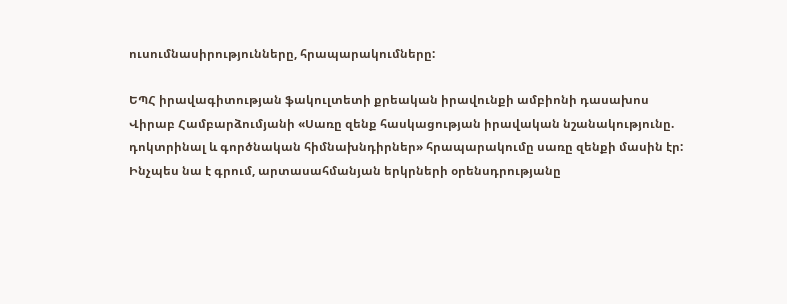ուսումնասիրությունները, հրապարակումները:

ԵՊՀ իրավագիտության ֆակուլտետի քրեական իրավունքի ամբիոնի դասախոս Վիրաբ Համբարձումյանի «Սառը զենք հասկացության իրավական նշանակությունը. դոկտրինալ և գործնական հիմնախնդիրներ» հրապարակումը սառը զենքի մասին էր: Ինչպես նա է գրում, արտասահմանյան երկրների օրենսդրությանը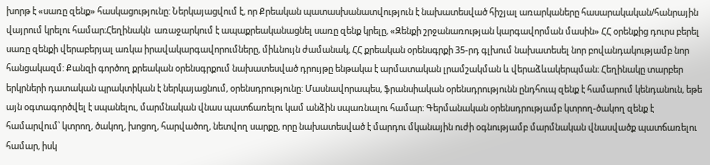խորթ է «սառը զենք» հասկացությունը: Ներկայացվում է, որ Քրեական պատասխանատվություն է նախատեսված հիշյալ առարկաները հասարակական/հանրային վայրում կրելու համար։Հեղինակն  առաջարկում է ապաքրեականացնել սառը զենք կրելը, «Զենքի շրջանառության կարգավորման մասին» ՀՀ օրենքից դուրս բերել սառը զենքի վերաբերյալ առկա իրավակարգավորումները, միևնույն ժամանակ, ՀՀ քրեական օրենսգրքի 35-րդ գլխում նախատեսել նոր բովանդակությամբ նոր հանցակազմ: Քանզի գործող քրեական օրենսգրքում նախատեսված դրույթը ենթակա է արմատական լրամշակման և վերաձևակերպման։ Հեղինակը տարբեր երկրների դատական պրակտիկան է ներկայացնում, օրենսդրությունը: Մասնավորապես, ֆրանսիական օրենսդրությունն ընդհուպ զենք է համարում կենդանուն, եթե այն օգտագործվել է սպանելու, մարմնական վնաս պատճառելու կամ անձին սպառնալու համար: Գերմանական օրենսդրությամբ կտրող-ծակող զենք է համարվում՝ կտրող, ծակող, խոցող, հարվածող, նետվող սարքը, որը նախատեսված է մարդու մկանային ուժի օգնությամբ մարմնական վնասվածք պատճառելու համար, իսկ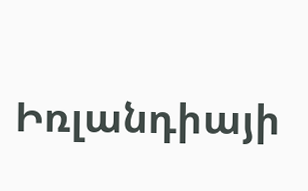Իռլանդիայի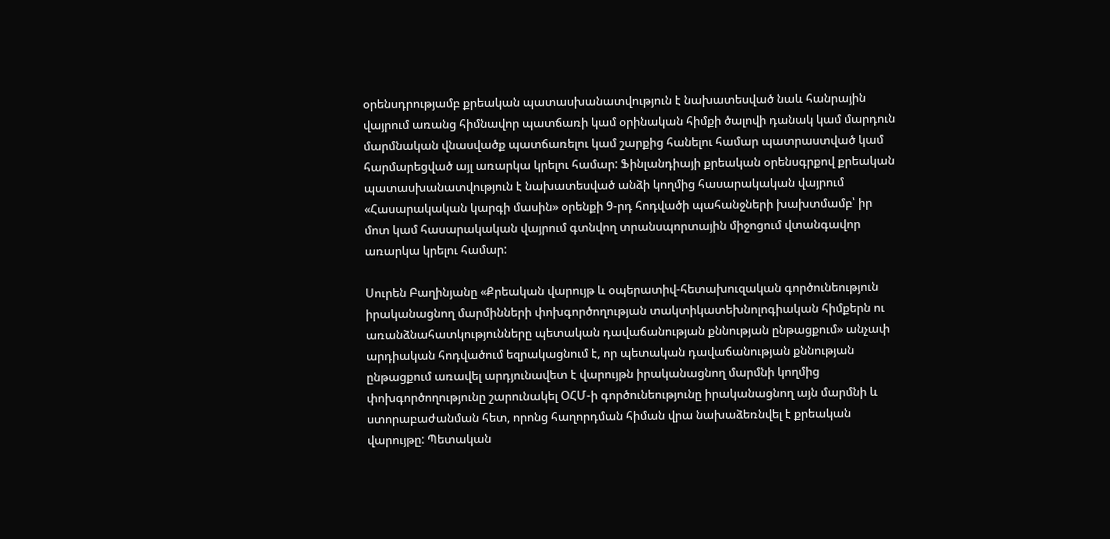օրենսդրությամբ քրեական պատասխանատվություն է նախատեսված նաև հանրային վայրում առանց հիմնավոր պատճառի կամ օրինական հիմքի ծալովի դանակ կամ մարդուն մարմնական վնասվածք պատճառելու կամ շարքից հանելու համար պատրաստված կամ հարմարեցված այլ առարկա կրելու համար: Ֆինլանդիայի քրեական օրենսգրքով քրեական պատասխանատվություն է նախատեսված անձի կողմից հասարակական վայրում «Հասարակական կարգի մասին» օրենքի 9-րդ հոդվածի պահանջների խախտմամբ՝ իր մոտ կամ հասարակական վայրում գտնվող տրանսպորտային միջոցում վտանգավոր առարկա կրելու համար:

Սուրեն Բաղինյանը «Քրեական վարույթ և օպերատիվ-հետախուզական գործունեություն իրականացնող մարմինների փոխգործողության տակտիկատեխնոլոգիական հիմքերն ու առանձնահատկությունները պետական դավաճանության քննության ընթացքում» անչափ արդիական հոդվածում եզրակացնում է, որ պետական դավաճանության քննության ընթացքում առավել արդյունավետ է վարույթն իրականացնող մարմնի կողմից փոխգործողությունը շարունակել ՕՀՄ-ի գործունեությունը իրականացնող այն մարմնի և ստորաբաժանման հետ, որոնց հաղորդման հիման վրա նախաձեռնվել է քրեական վարույթը: Պետական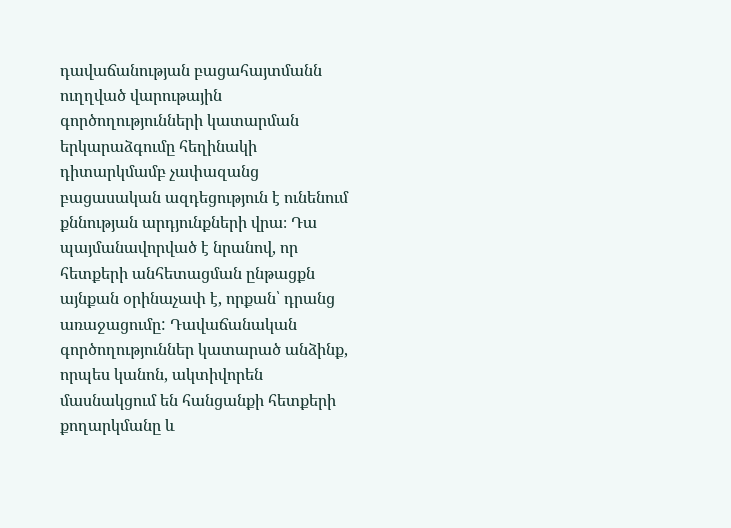դավաճանության բացահայտմանն ուղղված վարութային գործողությունների կատարման երկարաձգումը հեղինակի դիտարկմամբ չափազանց բացասական ազդեցություն է ունենում քննության արդյունքների վրա։ Դա պայմանավորված է նրանով, որ հետքերի անհետացման ընթացքն այնքան օրինաչափ է, որքան՝ դրանց առաջացումը: Դավաճանական գործողություններ կատարած անձինք, որպես կանոն, ակտիվորեն մասնակցում են հանցանքի հետքերի քողարկմանը և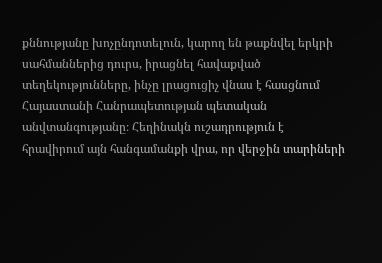քննությանը խոչընդոտելուն, կարող են թաքնվել երկրի սահմաններից դուրս, իրացնել հավաքված տեղեկությունները, ինչը լրացուցիչ վնաս է հասցնում  Հայաստանի Հանրապետության պետական անվտանգությանը։ Հեղինակն ուշադրություն է հրավիրում այն հանգամանքի վրա, որ վերջին տարիների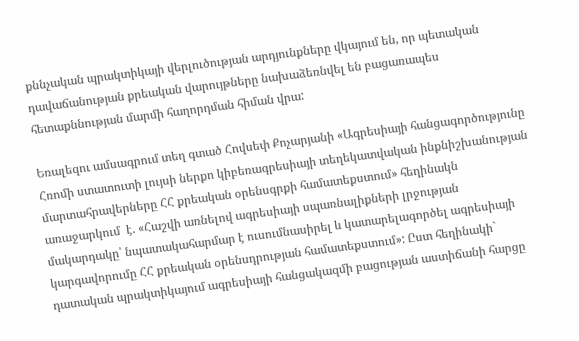քննչական պրակտիկայի վերլուծության արդյունքները վկայում են, որ պետական դավաճանության քրեական վարույթները նախաձեռնվել են բացառապես հետաքննության մարմի հաղորդման հիման վրա:

Եռալեզու ամսագրում տեղ գտած Հովսեփ Քոչարյանի «Ագրեսիայի հանցագործությունը Հռոմի ստատուտի լույսի ներքո կիբեռագրեսիայի տեղեկատվական ինքնիշխանության մարտահրավերները ՀՀ քրեական օրենսգրքի համատեքստում» հեղինակն առաջարկում  է. «Հաշվի առնելով ագրեսիայի սպառնալիքների լրջության մակարդակը՝ նպատակահարմար է ուսումնասիրել և կատարելագործել ագրեսիայի կարգավորումը ՀՀ քրեական օրենսդրության համատեքստում»: Ըստ հեղինակի` դատական պրակտիկայում ագրեսիայի հանցակազմի բացության աստիճանի հարցը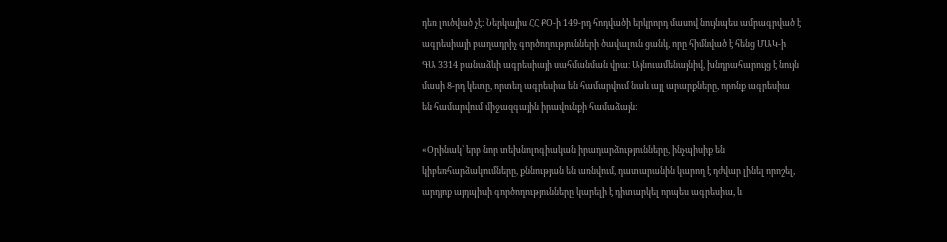դեռ լուծված չէ։ Ներկայիս ՀՀ ՔՕ-ի 149-րդ հոդվածի երկրորդ մասով նույնպես ամրագրված է ագրեսիայի բաղադրիչ գործողությունների ծավալուն ցանկ, որը հիմնված է հենց ՄԱԿ-ի ԳԱ 3314 բանաձևի ագրեսիայի սահմանման վրա։ Այնուամենայնիվ, խնդրահարույց է նույն մասի 8-րդ կետը, որտեղ ագրեսիա են համարվում նաև այլ արարքները, որոնք ագրեսիա են համարվում միջազգային իրավունքի համաձայն:

«Օրինակ՝ երբ նոր տեխնոլոգիական իրադարձությունները, ինչպիսիք են կիբեռհարձակումները, քննության են առնվում, դատարանին կարող է դժվար լինել որոշել, արդյոք այդպիսի գործողությունները կարելի է դիտարկել որպես ագրեսիա, և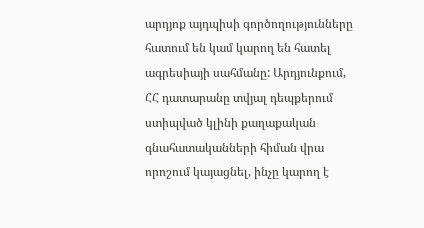արդյոք այդպիսի գործողությունները հատում են կամ կարող են հատել ագրեսիայի սահմանը: Արդյունքում, ՀՀ դատարանը տվյալ դեպքերում ստիպված կլինի քաղաքական գնահատականների հիման վրա որոշում կայացնել, ինչը կարող է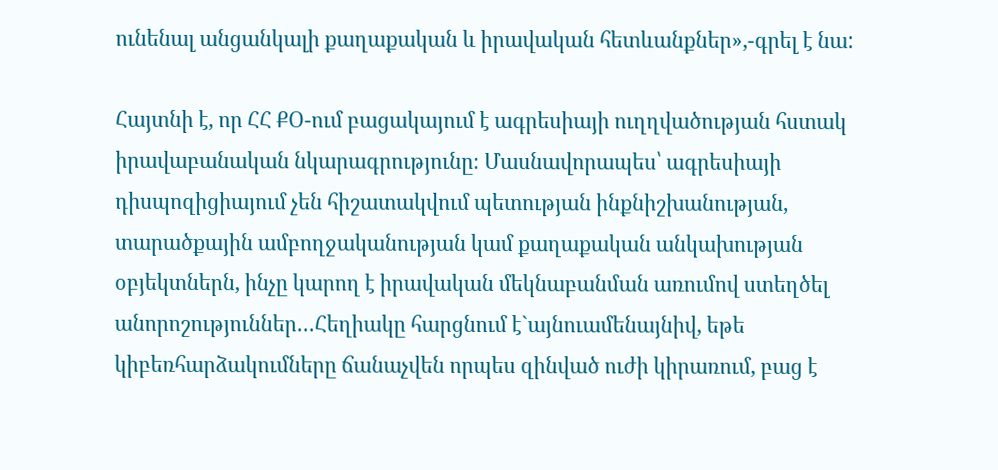ունենալ անցանկալի քաղաքական և իրավական հետևանքներ»,-գրել է նա:

Հայտնի է, որ ՀՀ ՔՕ-ում բացակայում է ագրեսիայի ուղղվածության հստակ իրավաբանական նկարագրությունը։ Մասնավորապես՝ ագրեսիայի դիսպոզիցիայում չեն հիշատակվում պետության ինքնիշխանության, տարածքային ամբողջականության կամ քաղաքական անկախության օբյեկտներն, ինչը կարող է իրավական մեկնաբանման առումով ստեղծել անորոշություններ…Հեղիակը հարցնում է`այնուամենայնիվ, եթե կիբեռհարձակումները ճանաչվեն որպես զինված ուժի կիրառում, բաց է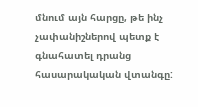մնում այն հարցը, թե ինչ չափանիշներով պետք է գնահատել դրանց հասարակական վտանգը: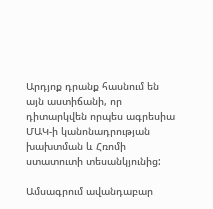Արդյոք դրանք հասնում են այն աստիճանի, որ դիտարկվեն որպես ագրեսիա ՄԱԿ-ի կանոնադրության խախտման և Հռոմի ստատուտի տեսանկյունից:

Ամսագրում ավանդաբար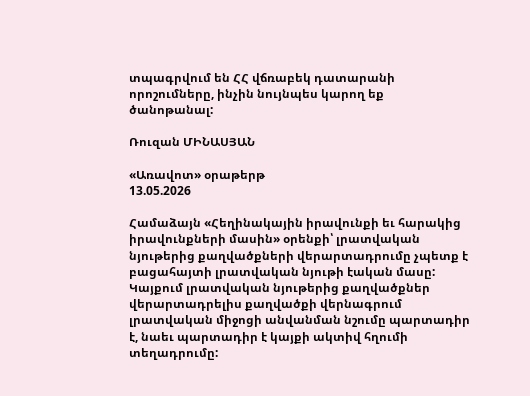տպագրվում են ՀՀ վճռաբեկ դատարանի որոշումները, ինչին նույնպես կարող եք ծանոթանալ:

Ռուզան ՄԻՆԱՍՅԱՆ

«Առավոտ» օրաթերթ
13.05.2026

Համաձայն «Հեղինակային իրավունքի եւ հարակից իրավունքների մասին» օրենքի՝ լրատվական նյութերից քաղվածքների վերարտադրումը չպետք է բացահայտի լրատվական նյութի էական մասը: Կայքում լրատվական նյութերից քաղվածքներ վերարտադրելիս քաղվածքի վերնագրում լրատվական միջոցի անվանման նշումը պարտադիր է, նաեւ պարտադիր է կայքի ակտիվ հղումի տեղադրումը: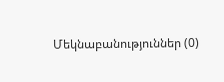Մեկնաբանություններ (0)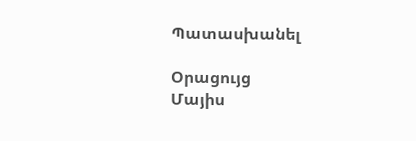Պատասխանել

Օրացույց
Մայիս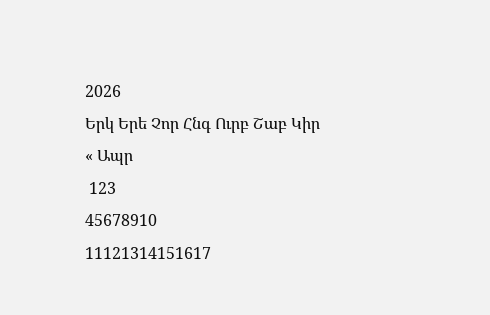2026
Երկ Երե Չոր Հնգ Ուրբ Շաբ Կիր
« Ապր
 123
45678910
11121314151617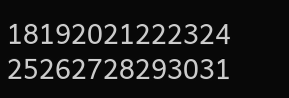18192021222324
25262728293031